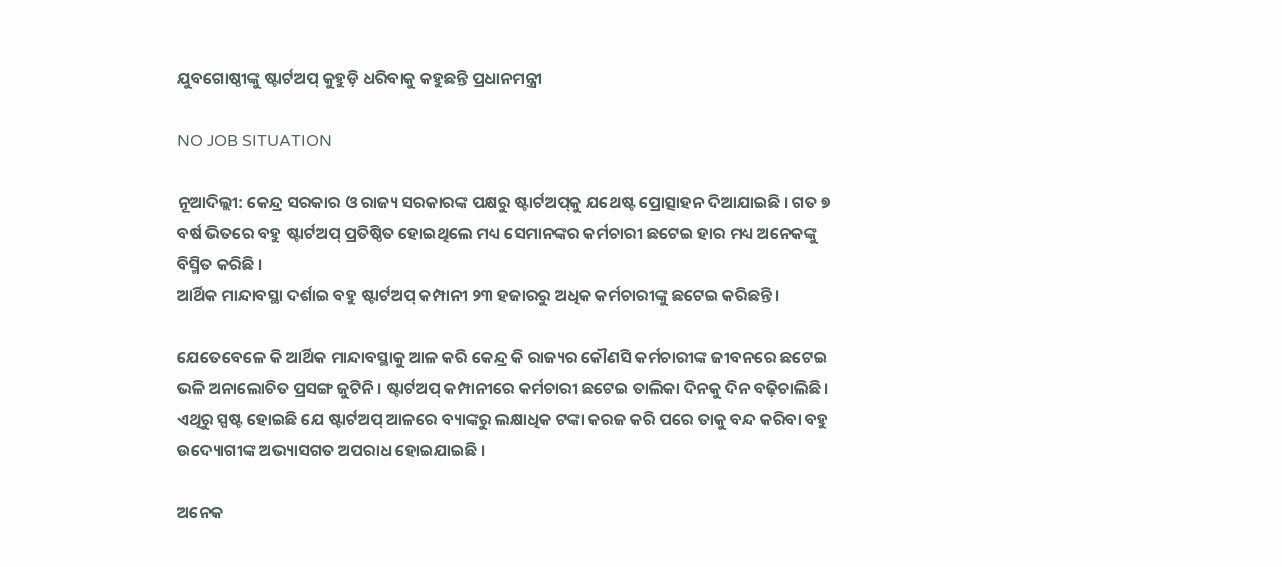ଯୁବଗୋଷ୍ଠୀଙ୍କୁ ଷ୍ଟାର୍ଟଅପ୍‌ କୁହୁଡ଼ି ଧରିବାକୁ କହୁଛନ୍ତି ପ୍ରଧାନମନ୍ତ୍ରୀ

NO JOB SITUATION

ନୂଆଦିଲ୍ଲୀ: କେନ୍ଦ୍ର ସରକାର ଓ ରାଜ୍ୟ ସରକାରଙ୍କ ପକ୍ଷରୁ ଷ୍ଟାର୍ଟଅପ୍‌କୁ ଯଥେଷ୍ଟ ପ୍ରୋତ୍ସାହନ ଦିଆଯାଇଛି । ଗତ ୭ ବର୍ଷ ଭିତରେ ବହୁ ଷ୍ଟାର୍ଟଅପ୍‌ ପ୍ରତିଷ୍ଠିତ ହୋଇଥିଲେ ମଧ୍ୟ ସେମାନଙ୍କର କର୍ମଚାରୀ ଛଟେଇ ହାର ମଧ୍ୟ ଅନେକଙ୍କୁ ବିସ୍ମିତ କରିଛି ।
ଆର୍ଥିକ ମାନ୍ଦାବସ୍ଥା ଦର୍ଶାଇ ବହୁ ଷ୍ଟାର୍ଟଅପ୍‌ କମ୍ପାନୀ ୨୩ ହଜାରରୁ ଅଧିକ କର୍ମଚାରୀଙ୍କୁ ଛଟେଇ କରିଛନ୍ତି ।

ଯେତେବେଳେ କି ଆର୍ଥିକ ମାନ୍ଦାବସ୍ଥାକୁ ଆଳ କରି କେନ୍ଦ୍ର କି ରାଜ୍ୟର କୌଣସି କର୍ମଚାରୀଙ୍କ ଜୀବନରେ ଛଟେଇ ଭଳି ଅନାଲୋଚିତ ପ୍ରସଙ୍ଗ ଜୁଟିନି । ଷ୍ଟାର୍ଟଅପ୍‌ କମ୍ପାନୀରେ କର୍ମଚାରୀ ଛଟେଇ ତାଲିକା ଦିନକୁ ଦିନ ବଢ଼ିଚାଲିଛି । ଏଥିରୁ ସ୍ପଷ୍ଟ ହୋଇଛି ଯେ ଷ୍ଟାର୍ଟଅପ୍‌ ଆଳରେ ବ୍ୟାଙ୍କରୁ ଲକ୍ଷାଧିକ ଟଙ୍କା କରଜ କରି ପରେ ତାକୁ ବନ୍ଦ କରିବା ବହୁ ଉଦ୍ୟୋଗୀଙ୍କ ଅଭ୍ୟାସଗତ ଅପରାଧ ହୋଇଯାଇଛି ।

ଅନେକ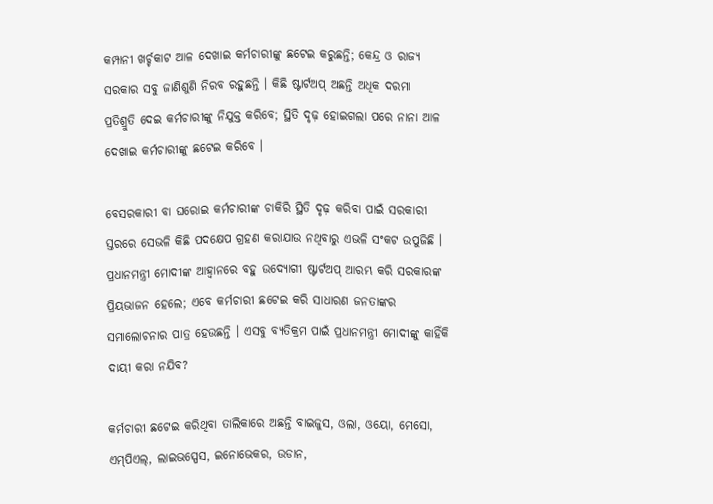କମ୍ପାନୀ ଖର୍ଚ୍ଚକାଟ ଆଳ ଦେଖାଇ କର୍ମଚାରୀଙ୍କୁ ଛଟେଇ କରୁଛନ୍ତି; କେନ୍ଦ୍ର ଓ ରାଜ୍ୟ ସରକାର ସବୁ ଜାଣିଶୁଣି ନିରବ ରହୁଛନ୍ତି । କିଛି ଷ୍ଟାର୍ଟଅପ୍‌ ଅଛନ୍ତି ଅଧିକ ଦରମା ପ୍ରତିଶ୍ରୁତି ଦେଇ କର୍ମଚାରୀଙ୍କୁ ନିଯୁକ୍ତ କରିବେ; ସ୍ଥିତି ଦୃଢ଼ ହୋଇଗଲା ପରେ ନାନା ଆଳ ଦେଖାଇ କର୍ମଚାରୀଙ୍କୁ ଛଟେଇ କରିବେ ।

ବେସରକାରୀ ବା ଘରୋଇ କର୍ମଚାରୀଙ୍କ ଚାକିରି ସ୍ଥିତି ଦୃଢ଼ କରିବା ପାଇଁ ସରକାରୀ ସ୍ତରରେ ସେଭଳି କିଛି ପଦକ୍ଷେପ ଗ୍ରହଣ କରାଯାଉ ନଥିବାରୁ ଏଭଳି ସଂକଟ ଉପୁଜିଛି । ପ୍ରଧାନମନ୍ତ୍ରୀ ମୋଦୀଙ୍କ ଆହ୍ୱାନରେ ବହୁ ଉଦ୍ୟୋଗୀ ଷ୍ଟାର୍ଟଅପ୍‌ ଆରମ୍ଭ କରି ସରକାରଙ୍କ ପ୍ରିୟଭାଜନ ହେଲେ; ଏବେ କର୍ମଚାରୀ ଛଟେଇ କରି ସାଧାରଣ ଜନତାଙ୍କର ସମାଲୋଚନାର ପାତ୍ର ହେଉଛନ୍ତି । ଏସବୁ ବ୍ୟତିକ୍ରମ ପାଇଁ ପ୍ରଧାନମନ୍ତ୍ରୀ ମୋଦୀଙ୍କୁ କାହିଁକି ଦାୟୀ କରା ନଯିବ?

କର୍ମଚାରୀ ଛଟେଇ କରିଥିବା ତାଲିକାରେ ଅଛନ୍ତି ବାଇଜୁସ, ଓଲା, ଓୟୋ, ମେସୋ, ଏମ୍‌ପିଏଲ୍‌, ଲାଇଭସ୍ପେସ, ଇନୋଭେକର, ଉଡାନ,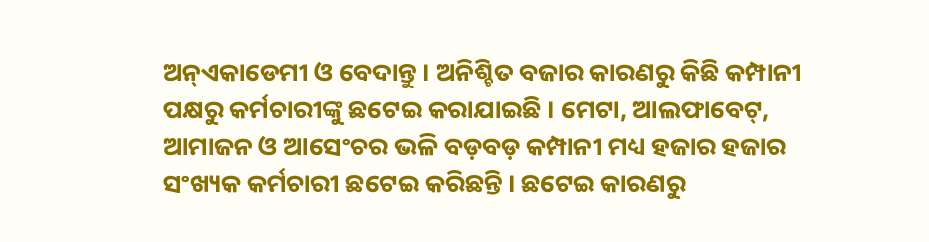ଅନ୍‌ଏକାଡେମୀ ଓ ବେଦାନ୍ତୁ । ଅନିଶ୍ଚିତ ବଜାର କାରଣରୁ କିଛି କମ୍ପାନୀ ପକ୍ଷରୁ କର୍ମଚାରୀଙ୍କୁ ଛଟେଇ କରାଯାଇଛି । ମେଟା, ଆଲଫାବେଟ୍‌, ଆମାଜନ ଓ ଆସେଂଚର ଭଳି ବଡ଼ବଡ଼ କମ୍ପାନୀ ମଧ୍ୟ ହଜାର ହଜାର ସଂଖ୍ୟକ କର୍ମଚାରୀ ଛଟେଇ କରିଛନ୍ତି । ଛଟେଇ କାରଣରୁ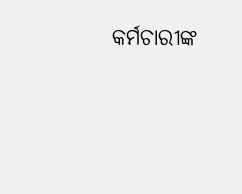କର୍ମଚାରୀଙ୍କ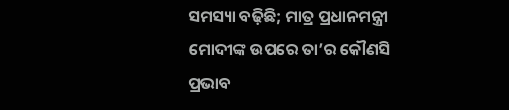ସମସ୍ୟା ବଢ଼ିଛି; ମାତ୍ର ପ୍ରଧାନମନ୍ତ୍ରୀ ମୋଦୀଙ୍କ ଉପରେ ତା’ର କୌଣସି ପ୍ରଭାବ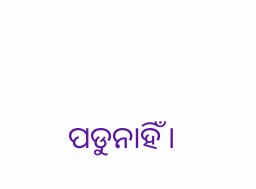ପଡୁନାହିଁ ।